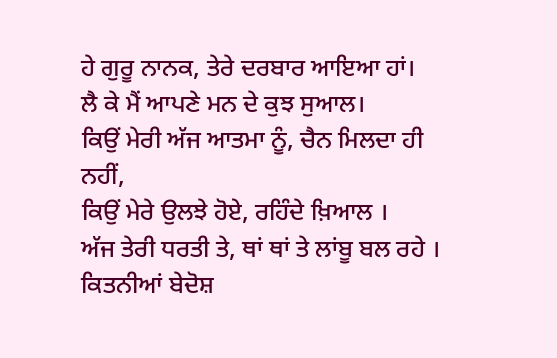ਹੇ ਗੁਰੂ ਨਾਨਕ, ਤੇਰੇ ਦਰਬਾਰ ਆਇਆ ਹਾਂ।
ਲੈ ਕੇ ਮੈਂ ਆਪਣੇ ਮਨ ਦੇ ਕੁਝ ਸੁਆਲ।
ਕਿਉਂ ਮੇਰੀ ਅੱਜ ਆਤਮਾ ਨੂੰ, ਚੈਨ ਮਿਲਦਾ ਹੀ ਨਹੀਂ,
ਕਿਉਂ ਮੇਰੇ ਉਲਝੇ ਹੋਏ, ਰਹਿੰਦੇ ਖ਼ਿਆਲ ।
ਅੱਜ ਤੇਰੀ ਧਰਤੀ ਤੇ, ਥਾਂ ਥਾਂ ਤੇ ਲਾਂਬੂ ਬਲ ਰਹੇ ।
ਕਿਤਨੀਆਂ ਬੇਦੋਸ਼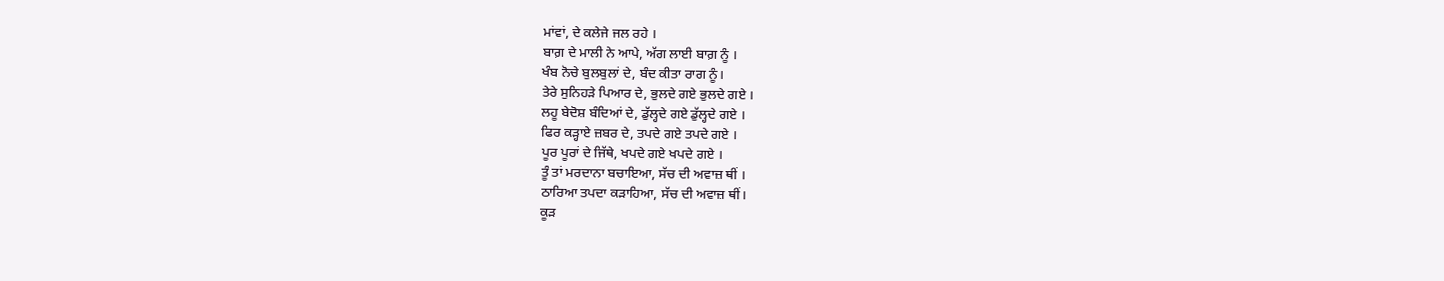ਮਾਂਵਾਂ, ਦੇ ਕਲੇਜੇ ਜਲ ਰਹੇ ।
ਬਾਗ਼ ਦੇ ਮਾਲੀ ਨੇ ਆਪੇ, ਅੱਗ ਲਾਈ ਬਾਗ਼ ਨੂੰ ।
ਖੰਬ ਨੋਚੇ ਬੁਲਬੁਲਾਂ ਦੇ, ਬੰਦ ਕੀਤਾ ਰਾਗ ਨੂੰ।
ਤੇਰੇ ਸੁਨਿਹੜੇ ਪਿਆਰ ਦੇ, ਭੁਲਦੇ ਗਏ ਭੁਲਦੇ ਗਏ ।
ਲਹੂ ਬੇਦੋਸ਼ ਬੰਦਿਆਂ ਦੇ, ਡੁੱਲ੍ਹਦੇ ਗਏ ਡੁੱਲ੍ਹਦੇ ਗਏ ।
ਫਿਰ ਕੜ੍ਹਾਏ ਜ਼ਬਰ ਦੇ, ਤਪਦੇ ਗਏ ਤਪਦੇ ਗਏ ।
ਪੂਰ ਪੂਰਾਂ ਦੇ ਜਿੱਥੇ, ਖਪਦੇ ਗਏ ਖਪਦੇ ਗਏ ।
ਤੂੰ ਤਾਂ ਮਰਦਾਨਾ ਬਚਾਇਆ, ਸੱਚ ਦੀ ਅਵਾਜ਼ ਥੀਂ ।
ਠਾਰਿਆ ਤਪਦਾ ਕੜਾਹਿਆ, ਸੱਚ ਦੀ ਅਵਾਜ਼ ਥੀਂ।
ਕੂੜ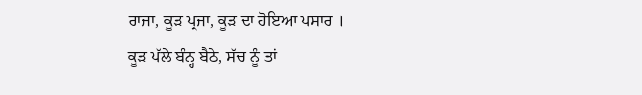ਰਾਜਾ, ਕੂੜ ਪ੍ਰਜਾ, ਕੂੜ ਦਾ ਹੋਇਆ ਪਸਾਰ ।
ਕੂੜ ਪੱਲੇ ਬੰਨ੍ਹ ਬੈਠੇ, ਸੱਚ ਨੂੰ ਤਾਂ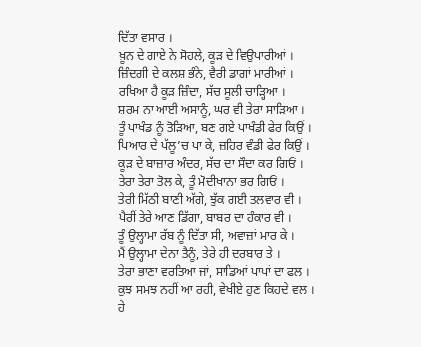ਦਿੱਤਾ ਵਸਾਰ ।
ਖ਼ੂਨ ਦੇ ਗਾਏ ਨੇ ਸੋਹਲੇ, ਕੂੜ ਦੇ ਵਿਉਪਾਰੀਆਂ ।
ਜ਼ਿੰਦਗੀ ਦੇ ਕਲਸ਼ ਭੰਨੇ, ਵੈਰੀ ਡਾਗਾਂ ਮਾਰੀਆਂ ।
ਰਖਿਆ ਹੈ ਕੂੜ ਜ਼ਿੰਦਾ, ਸੱਚ ਸੂਲੀ ਚਾੜ੍ਹਿਆ ।
ਸ਼ਰਮ ਨਾ ਆਈ ਅਸਾਨੂੰ, ਘਰ ਵੀ ਤੇਰਾ ਸਾੜਿਆ ।
ਤੂੰ ਪਾਖੰਡ ਨੂੰ ਤੋੜਿਆ, ਬਣ ਗਏ ਪਾਖੰਡੀ ਫੇਰ ਕਿਉਂ ।
ਪਿਆਰ ਦੇ ਪੱਲੂ’ਚ ਪਾ ਕੇ, ਜ਼ਹਿਰ ਵੰਡੀ ਫੇਰ ਕਿਉਂ ।
ਕੂੜ ਦੇ ਬਾਜ਼ਾਰ ਅੰਦਰ, ਸੱਚ ਦਾ ਸੌਦਾ ਕਰ ਗਿਓਂ ।
ਤੇਰਾ ਤੇਰਾ ਤੋਲ ਕੇ, ਤੂੰ ਮੋਦੀਖਾਨਾ ਭਰ ਗਿਓਂ ।
ਤੇਰੀ ਮਿੱਠੀ ਬਾਣੀ ਅੱਗੇ, ਝੁੱਕ ਗਈ ਤਲਵਾਰ ਵੀ ।
ਪੈਰੀਂ ਤੇਰੇ ਆਣ ਡਿੱਗਾ, ਬਾਬਰ ਦਾ ਹੰਕਾਰ ਵੀ ।
ਤੂੰ ਉਲ੍ਹਾਮਾ ਰੱਬ ਨੂੰ ਦਿੱਤਾ ਸੀ, ਅਵਾਜ਼ਾਂ ਮਾਰ ਕੇ ।
ਮੈਂ ਉਲ੍ਹਾਮਾ ਦੇਨਾ ਤੈਨੂੰ, ਤੇਰੇ ਹੀ ਦਰਬਾਰ ਤੇ ।
ਤੇਰਾ ਭਾਣਾ ਵਰਤਿਆ ਜਾਂ, ਸਾਡਿਆਂ ਪਾਪਾਂ ਦਾ ਫਲ ।
ਕੁਝ ਸਮਝ ਨਹੀਂ ਆ ਰਹੀ, ਵੇਖੀਏ ਹੁਣ ਕਿਹਦੇ ਵਲ ।
ਹੇ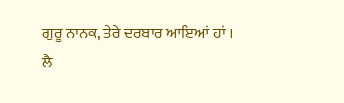ਗੁਰੂ ਨਾਨਕ, ਤੇਰੇ ਦਰਬਾਰ ਆਇਆਂ ਹਾਂ ।
ਲੈ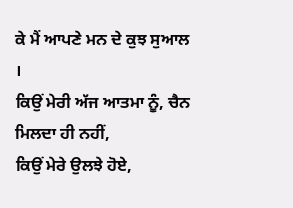ਕੇ ਮੈਂ ਆਪਣੇ ਮਨ ਦੇ ਕੁਝ ਸੁਆਲ ।
ਕਿਉਂ ਮੇਰੀ ਅੱਜ ਆਤਮਾ ਨੂੰ, ਚੈਨ ਮਿਲਦਾ ਹੀ ਨਹੀਂ,
ਕਿਉਂ ਮੇਰੇ ਉਲਝੇ ਹੋਏ,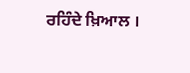ਰਹਿੰਦੇ ਖ਼ਿਆਲ ।